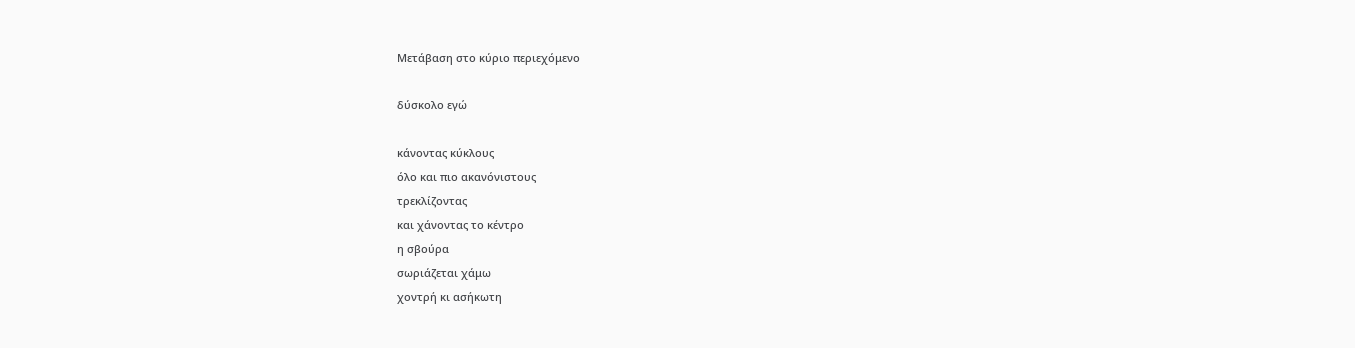Μετάβαση στο κύριο περιεχόμενο

δύσκολο εγώ

κάνοντας κύκλους
όλο και πιο ακανόνιστους
τρεκλίζοντας
και χάνοντας το κέντρο
η σβούρα
σωριάζεται χάμω
χοντρή κι ασήκωτη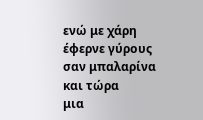ενώ με χάρη
έφερνε γύρους
σαν μπαλαρίνα
και τώρα
μια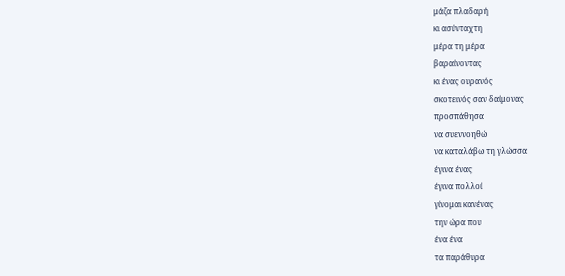μάζα πλαδαρή
κι ασύνταχτη
μέρα τη μέρα
βαραίνοντας
κι ένας ουρανός
σκοτεινός σαν δαίμονας
προσπάθησα
να συεννοηθώ
να καταλάβω τη γλώσσα
έγινα ένας
έγινα πολλοί
γίνομαι κανένας
την ώρα που
ένα ένα
τα παράθυρα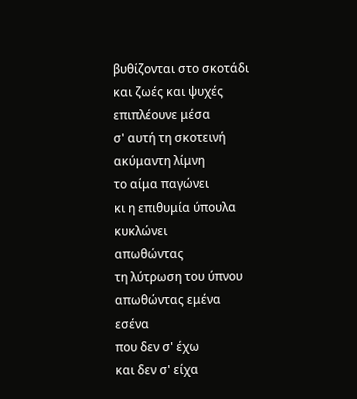βυθίζονται στο σκοτάδι
και ζωές και ψυχές
επιπλέουνε μέσα
σ' αυτή τη σκοτεινή
ακύμαντη λίμνη
το αίμα παγώνει
κι η επιθυμία ύπουλα
κυκλώνει
απωθώντας
τη λύτρωση του ύπνου
απωθώντας εμένα
εσένα
που δεν σ' έχω
και δεν σ' είχα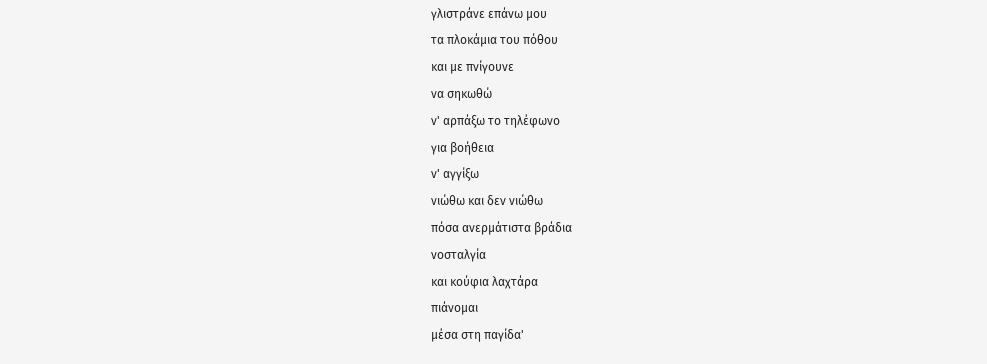γλιστράνε επάνω μου
τα πλοκάμια του πόθου
και με πνίγουνε
να σηκωθώ
ν' αρπάξω το τηλέφωνο
για βοήθεια
ν' αγγίξω
νιώθω και δεν νιώθω
πόσα ανερμάτιστα βράδια
νοσταλγία
και κούφια λαχτάρα
πιάνομαι
μέσα στη παγίδα'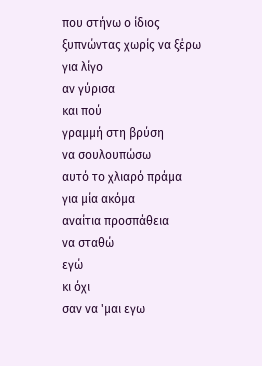που στήνω ο ίδιος
ξυπνώντας χωρίς να ξέρω
για λίγο
αν γύρισα
και πού
γραμμή στη βρύση
να σουλουπώσω
αυτό το χλιαρό πράμα
για μία ακόμα
αναίτια προσπάθεια
να σταθώ
εγώ
κι όχι
σαν να 'μαι εγω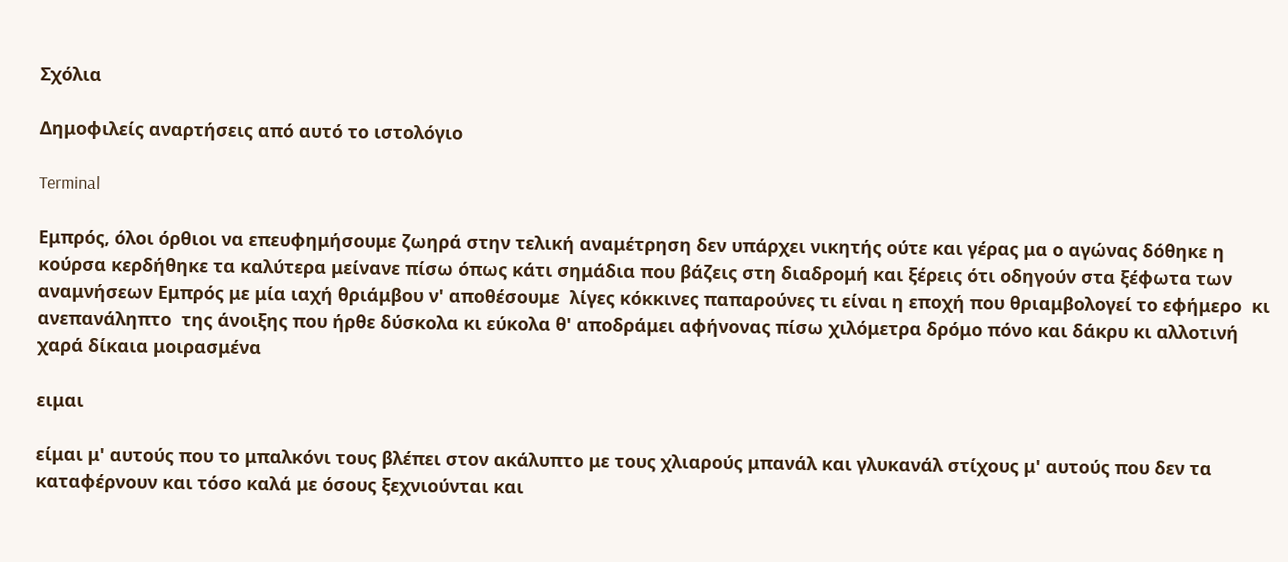Σχόλια

Δημοφιλείς αναρτήσεις από αυτό το ιστολόγιο

Terminal

Εμπρός, όλοι όρθιοι να επευφημήσουμε ζωηρά στην τελική αναμέτρηση δεν υπάρχει νικητής ούτε και γέρας μα ο αγώνας δόθηκε η κούρσα κερδήθηκε τα καλύτερα μείνανε πίσω όπως κάτι σημάδια που βάζεις στη διαδρομή και ξέρεις ότι οδηγούν στα ξέφωτα των αναμνήσεων Εμπρός με μία ιαχή θριάμβου ν' αποθέσουμε  λίγες κόκκινες παπαρούνες τι είναι η εποχή που θριαμβολογεί το εφήμερο  κι ανεπανάληπτο  της άνοιξης που ήρθε δύσκολα κι εύκολα θ' αποδράμει αφήνονας πίσω χιλόμετρα δρόμο πόνο και δάκρυ κι αλλοτινή χαρά δίκαια μοιρασμένα

ειμαι

είμαι μ' αυτούς που το μπαλκόνι τους βλέπει στον ακάλυπτο με τους χλιαρούς μπανάλ και γλυκανάλ στίχους μ' αυτούς που δεν τα καταφέρνουν και τόσο καλά με όσους ξεχνιούνται και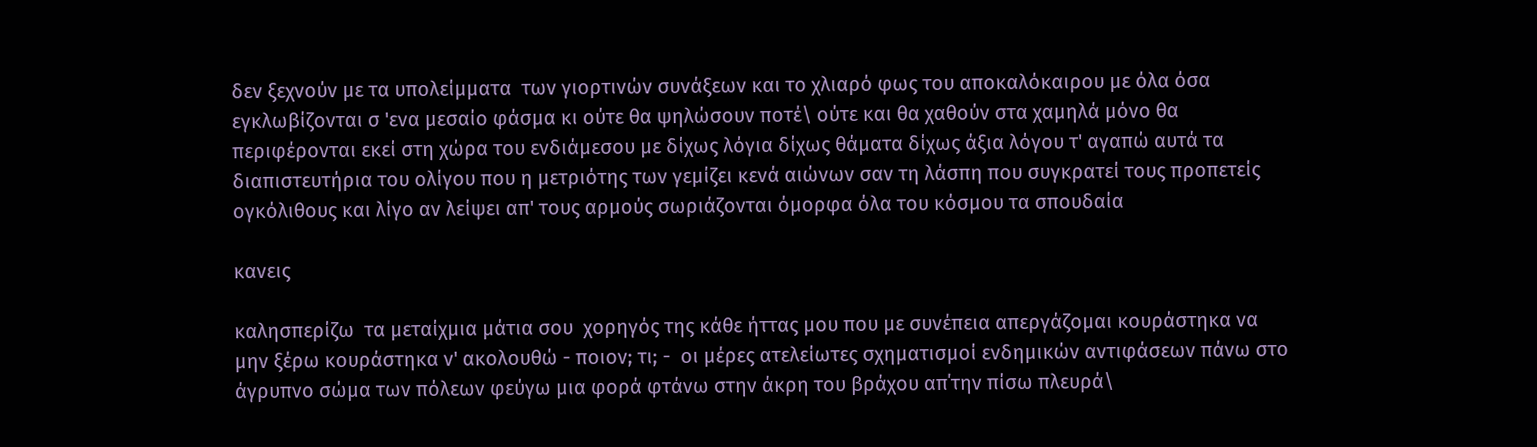δεν ξεχνούν με τα υπολείμματα  των γιορτινών συνάξεων και το χλιαρό φως του αποκαλόκαιρου με όλα όσα εγκλωβίζονται σ 'ενα μεσαίο φάσμα κι ούτε θα ψηλώσουν ποτέ\ ούτε και θα χαθούν στα χαμηλά μόνο θα περιφέρονται εκεί στη χώρα του ενδιάμεσου με δίχως λόγια δίχως θάματα δίχως άξια λόγου τ' αγαπώ αυτά τα διαπιστευτήρια του ολίγου που η μετριότης των γεμίζει κενά αιώνων σαν τη λάσπη που συγκρατεί τους προπετείς ογκόλιθους και λίγο αν λείψει απ' τους αρμούς σωριάζονται όμορφα όλα του κόσμου τα σπουδαία

κανεις

καλησπερίζω  τα μεταίχμια μάτια σου  χορηγός της κάθε ήττας μου που με συνέπεια απεργάζομαι κουράστηκα να μην ξέρω κουράστηκα ν' ακολουθώ - ποιον; τι; -  οι μέρες ατελείωτες σχηματισμοί ενδημικών αντιφάσεων πάνω στο άγρυπνο σώμα των πόλεων φεύγω μια φορά φτάνω στην άκρη του βράχου απ΄την πίσω πλευρά\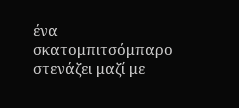ένα σκατομπιτσόμπαρο στενάζει μαζί με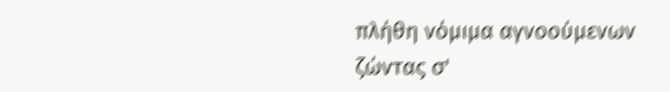πλήθη νόμιμα αγνοούμενων ζώντας σ'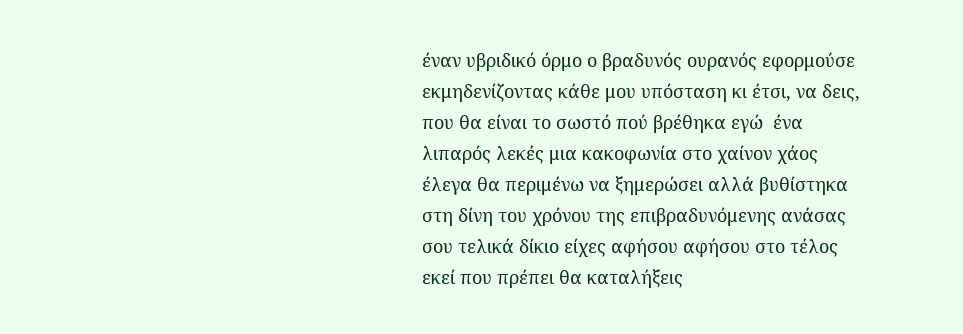έναν υβριδικό όρμο ο βραδυνός ουρανός εφορμούσε εκμηδενίζοντας κάθε μου υπόσταση κι έτσι, να δεις, που θα είναι το σωστό πού βρέθηκα εγώ  ένα λιπαρός λεκές μια κακοφωνία στο χαίνον χάος έλεγα θα περιμένω να ξημερώσει αλλά βυθίστηκα στη δίνη του χρόνου της επιβραδυνόμενης ανάσας σου τελικά δίκιο είχες αφήσου αφήσου στο τέλος εκεί που πρέπει θα καταλήξεις